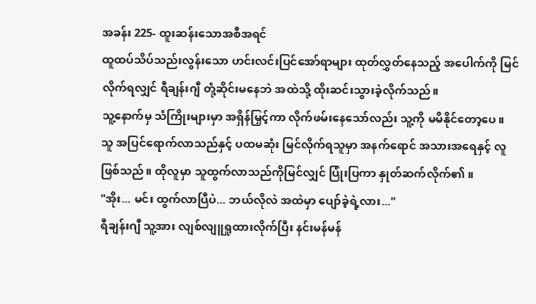အခန်း 225- ထူးဆန်းသောအစီအရင်
ထူထပ်သိပ်သည်းလွန်းသော ဟင်းလင်းပြင်အော်ရာများ ထုတ်လွှတ်နေသည့် အပေါက်ကို မြင်လိုက်ရလျှင် ရီချန်းဂျီ တုံ့ဆိုင်းမနေဘဲ အထဲသို့ ထိုးဆင်းသွားခဲ့လိုက်သည်။
သူ့နောက်မှ သံကြိုးများမှာ အရှိန်မြှင့်ကာ လိုက်ဖမ်းနေသော်လည်း သူ့ကို မမိနိုင်တော့ပေ။
သူ အပြင်ရောက်လာသည်နှင့် ပထမဆုံး မြင်လိုက်ရသူမှာ အနက်ရောင် အသားအရေနှင့် လူဖြစ်သည်။ ထိုလူမှာ သူထွက်လာသည်ကိုမြင်လျှင် ပြုံးပြကာ နှုတ်ဆက်လိုက်၏။
"အိုး... မင်း ထွက်လာပြီပဲ... ဘယ်လိုလဲ အထဲမှာ ပျော်ခဲ့ရဲ့လား..."
ရီချန်းဂျီ သူ့အား လျစ်လျူရှုထားလိုက်ပြီး နင်းမန်မန်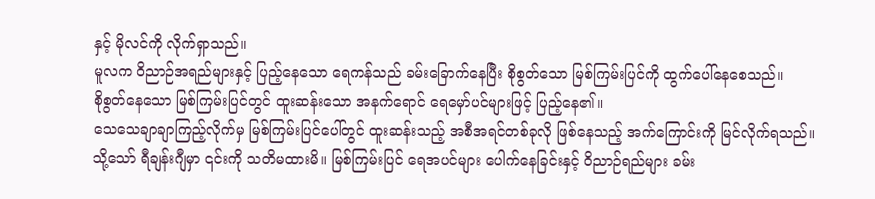နှင့် မိုလင်ကို လိုက်ရှာသည်။
မူလက ဝိညာဉ်အရည်များနှင့် ပြည့်နေသော ရေကန်သည် ခမ်းခြောက်နေပြီး စိုစွတ်သော မြစ်ကြမ်းပြင်ကို ထွက်ပေါ်နေစေသည်။
စိုစွတ်နေသော မြစ်ကြမ်းပြင်တွင် ထူးဆန်းသော အနက်ရောင် ရေမှော်ပင်များဖြင့် ပြည့်နေ၏။
သေသေချာချာကြည့်လိုက်မှ မြစ်ကြမ်းပြင်ပေါ်တွင် ထူးဆန်းသည့် အစီအရင်တစ်ခုလို ဖြစ်နေသည့် အက်ကြောင်းကို မြင်လိုက်ရသည်။
သို့သော် ရီချန်းဂျီမှာ ၎င်းကို သတိမထားမိ။ မြစ်ကြမ်းပြင် ရေအပင်များ ပေါက်နေခြင်းနှင့် ဝိညာဉ်ရည်များ ခမ်း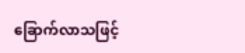ခြောက်လာသဖြင့်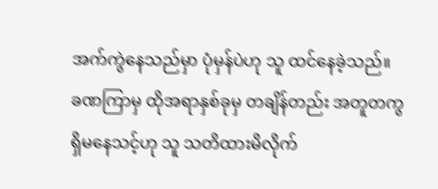အက်ကွဲနေသည်မှာ ပုံမှန်ပဲဟု သူ ထင်နေခဲ့သည်။
ခဏကြာမှ ထိုအရာနှစ်ခုမှ တချိန်တည်း အတူတကွ ရှိမနေသင့်ဟု သူ သတိထားမိလိုက်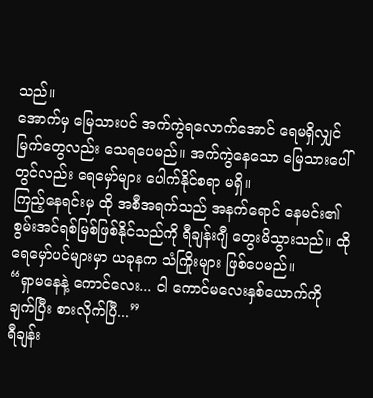သည်။
အောက်မှ မြေသားပင် အက်ကွဲရလောက်အောင် ရေမရှိလျှင် မြက်တွေလည်း သေရပေမည်။ အက်ကွဲနေသော မြေသားပေါ်တွင်လည်း ရေမှော်များ ပေါက်နိုင်စရာ မရှိ။
ကြည့်နေရင်းမှ ထို အစီအရက်သည် အနက်ရောင် နေမင်း၏ စွမ်းအင်ရစ်မြစ်ဖြစ်နိုင်သည်ကို ရီချန်းဂျီ တွေးမိသွားသည်။ ထို ရေမှော်ပင်များမှာ ယခုနက သံကြိုးများ ဖြစ်ပေမည်။
“ရှာမနေနဲ့ ကောင်လေး... ငါ ကောင်မလေးနှစ်ယောက်ကို ချက်ပြီး စားလိုက်ပြီ...”
ရီချန်း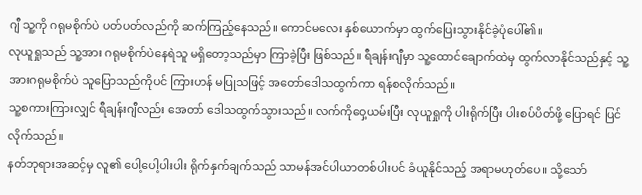ဂျီ သူ့ကို ဂရုမစိုက်ပဲ ပတ်ပတ်လည်ကို ဆက်ကြည့်နေသည်။ ကောင်မလေး နှစ်ယောက်မှာ ထွက်ပြေးသွားနိုင်ခဲ့ပုံပေါ်၏။
လုယူရှုသည် သူ့အား ဂရုမစိုက်ပဲနေရဲသူ မရှိတော့သည်မှာ ကြာခဲ့ပြီး ဖြစ်သည်။ ရီချန်းဂျီမှာ သူ့ထောင်ချောက်ထဲမှ ထွက်လာနိုင်သည်နှင့် သူ့အားဂရုမစိုက်ပဲ သူပြောသည်ကိုပင် ကြားဟန် မပြုသဖြင့် အတော်ဒေါသထွက်ကာ ရန်စလိုက်သည်။
သူ့စကားကြားလျှင် ရီချန်းဂျီလည်း အေတာ် ဒေါသထွက်သွားသည်။ လက်ကိုဝှေ့ယမ်းပြီး လုယူရှုကို ပါးရိုက်ပြီး ပါးစပ်ပိတ်ဖို့ ပြောရင် ပြင်လိုက်သည်။
နတ်ဘုရားအဆင့်မှ လူ၏ ပေါ့ပေါ့ပါးပါး ရိုက်နှက်ချက်သည် သာမန်အင်ပါယာတစ်ပါးပင် ခံယူနိုင်သည့် အရာမဟုတ်ပေ။ သို့သော်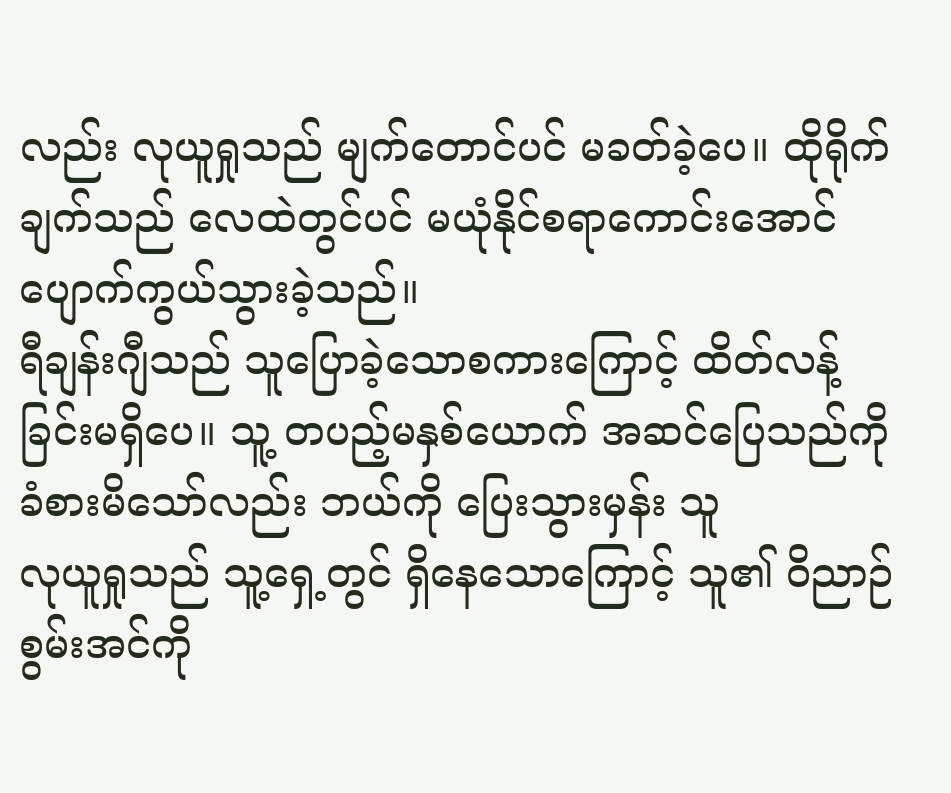လည်း လုယူရှုသည် မျက်တောင်ပင် မခတ်ခဲ့ပေ။ ထိုရိုက်ချက်သည် လေထဲတွင်ပင် မယုံနိုင်စရာကောင်းအောင် ပျောက်ကွယ်သွားခဲ့သည်။
ရီချန်းဂျီသည် သူပြောခဲ့သောစကားကြောင့် ထိတ်လန့်ခြင်းမရှိပေ။ သူ့ တပည့်မနှစ်ယောက် အဆင်ပြေသည်ကို ခံစားမိသော်လည်း ဘယ်ကို ပြေးသွားမှန်း သူ
လုယူရှုသည် သူ့ရှေ့တွင် ရှိနေသောကြောင့် သူ၏ ဝိညာဉ်စွမ်းအင်ကို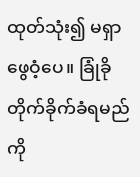ထုတ်သုံး၍ မရှာဖွေဝံ့ပေ။ ခြုံခိုတိုက်ခိုက်ခံရမည်ကို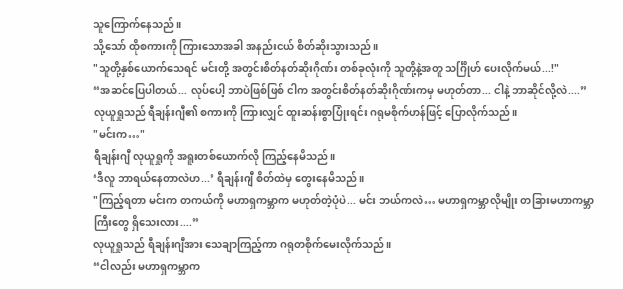သူကြောက်နေသည်။
သို့သော် ထိုစကားကို ကြားသောအခါ အနည်းငယ် စိတ်ဆိုးသွားသည်။
"သူတို့နှစ်ယောက်သေရင် မင်းတို့ အတွင်းစိတ်နတ်ဆိုးဂိုဏ်း တစ်ခုလုံးကို သူတို့နဲ့အတူ သင်္ဂြိုဟ် ပေးလိုက်မယ်...!"
“အဆင်ပြေပါတယ်... လုပ်ပေါ့ ဘာပဲဖြစ်ဖြစ် ငါက အတွင်းစိတ်နတ်ဆိုးဂိုဏ်းကမှ မဟုတ်တာ... ငါနဲ့ ဘာဆိုင်လို့လဲ....”
လုယူရှုသည် ရီချန်းဂျီ၏ စကားကို ကြားလျှင် ထူးဆန်းစွာပြုံးရင်း ဂရုမစိုက်ဟန်ဖြင့် ပြောလိုက်သည်။
"မင်းက…"
ရီချန်းဂျီ လုယူရှုကို အရူးတစ်ယောက်လို ကြည့်နေမိသည်။
‘ဒီလူ ဘာရယ်နေတာလဲဟ...’ ရီချန်းဂျီ စိတ်ထဲမှ တွေးနေမိသည်။
"ကြည့်ရတာ မင်းက တကယ်ကို မဟာရှကမ္ဘာက မဟုတ်တဲ့ပုံပဲ... မင်း ဘယ်ကလဲ… မဟာရှကမ္ဘာလိုမျိုး တခြားမဟာကမ္ဘာကြီးတွေ ရှိသေးလား....”
လုယူရှုသည် ရီချန်းဂျီအား သေချာကြည့်ကာ ဂရုတစိုက်မေးလိုက်သည်။
“ငါလည်း မဟာရှကမ္ဘာက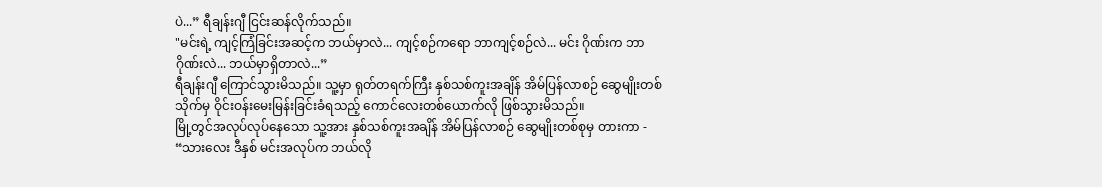ပဲ...” ရီချန်းဂျီ ငြင်းဆန်လိုက်သည်။
"မင်းရဲ့ ကျင့်ကြံခြင်းအဆင့်က ဘယ်မှာလဲ... ကျင့်စဉ်ကရော ဘာကျင့်စဉ်လဲ... မင်း ဂိုဏ်းက ဘာဂိုဏ်းလဲ... ဘယ်မှာရှိတာလဲ...”
ရီချန်းဂျီ ကြောင်သွားမိသည်။ သူ့မှာ ရုတ်တရက်ကြီး နှစ်သစ်ကူးအချိန် အိမ်ပြန်လာစဉ် ဆွေမျိုးတစ်သိုက်မှ ဝိုင်းဝန်းမေးမြန်းခြင်းခံရသည့် ကောင်လေးတစ်ယောက်လို ဖြစ်သွားမိသည်။
မြို့တွင်အလုပ်လုပ်နေသော သူ့အား နှစ်သစ်ကူးအချိန် အိမ်ပြန်လာစဉ် ဆွေမျိုးတစ်စုမှ တားကာ - “သားလေး ဒီနှစ် မင်းအလုပ်က ဘယ်လို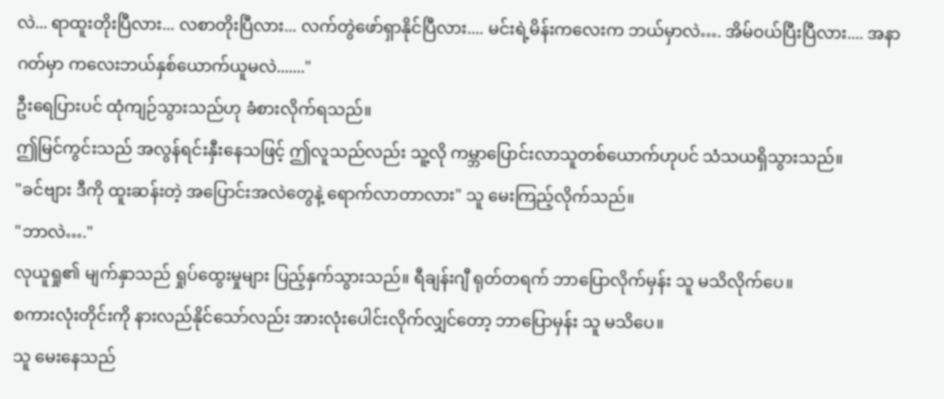လဲ... ရာထူးတိုးပြီလား... လစာတိုးပြီလား... လက်တွဲဖော်ရှာနိုင်ပြီလား.... မင်းရဲ့မိန်းကလေးက ဘယ်မှာလဲ…. အိမ်ဝယ်ပြီးပြီလား.... အနာဂတ်မှာ ကလေးဘယ်နှစ်ယောက်ယူမလဲ......."
ဦးရေပြားပင် ထုံကျဉ်သွားသည်ဟု ခံစားလိုက်ရသည်။
ဤမြင်ကွင်းသည် အလွန်ရင်းနှီးနေသဖြင့် ဤလူသည်လည်း သူ့လို ကမ္ဘာပြောင်းလာသူတစ်ယောက်ဟုပင် သံသယရှိသွားသည်။
"ခင်ဗျား ဒီကို ထူးဆန်းတဲ့ အပြောင်းအလဲတွေနဲ့ ရောက်လာတာလား" သူ မေးကြည့်လိုက်သည်။
"ဘာလဲ…."
လုယူရှု၏ မျက်နှာသည် ရှုပ်ထွေးမှုများ ပြည့်နှက်သွားသည်။ ရီချန်းဂျီ ရုတ်တရက် ဘာပြောလိုက်မှန်း သူ မသိလိုက်ပေ။
စကားလုံးတိုင်းကို နားလည်နိုင်သော်လည်း အားလုံးပေါင်းလိုက်လျှင်တော့ ဘာပြောမှန်း သူ မသိပေ။
သူ မေးနေသည်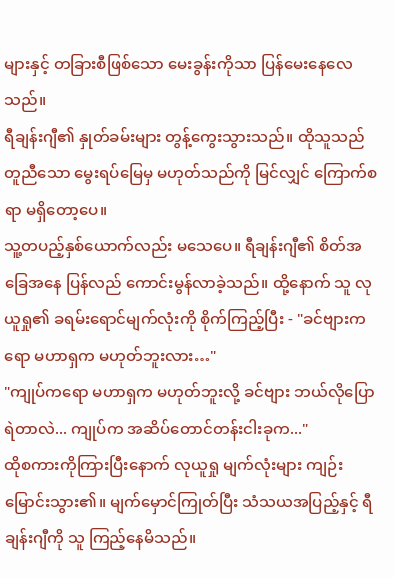များနှင့် တခြားစီဖြစ်သော မေးခွန်းကိုသာ ပြန်မေးနေလေသည်။
ရီချန်းဂျီ၏ နှုတ်ခမ်းများ တွန့်ကွေးသွားသည်။ ထိုသူသည် တူညီသော မွေးရပ်မြေမှ မဟုတ်သည်ကို မြင်လျှင် ကြောက်စရာ မရှိတော့ပေ။
သူ့တပည့်နှစ်ယောက်လည်း မသေပေ။ ရီချန်းဂျီ၏ စိတ်အခြေအနေ ပြန်လည် ကောင်းမွန်လာခဲ့သည်။ ထို့နောက် သူ လုယူရှု၏ ခရမ်းရောင်မျက်လုံးကို စိုက်ကြည့်ပြီး - "ခင်ဗျားကရော မဟာရှက မဟုတ်ဘူးလား…"
"ကျုပ်ကရော မဟာရှက မဟုတ်ဘူးလို့ ခင်ဗျား ဘယ်လိုပြောရဲတာလဲ... ကျုပ်က အဆိပ်တောင်တန်းငါးခုက..."
ထိုစကားကိုကြားပြီးနောက် လုယူရှု မျက်လုံးများ ကျဉ်းမြောင်းသွား၏။ မျက်မှောင်ကြုတ်ပြီး သံသယအပြည့်နှင့် ရီချန်းဂျီကို သူ ကြည့်နေမိသည်။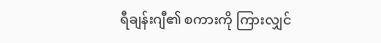ရီချန်းဂျီ၏ စကားကို ကြားလျှင်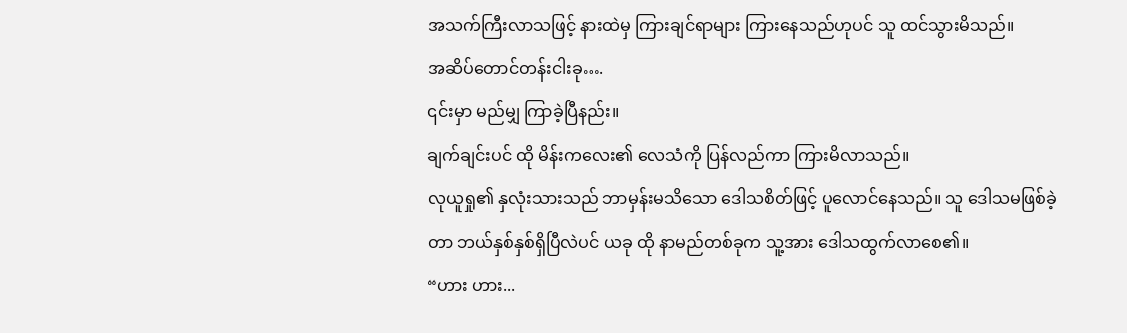အသက်ကြီးလာသဖြင့် နားထဲမှ ကြားချင်ရာများ ကြားနေသည်ဟုပင် သူ ထင်သွားမိသည်။
အဆိပ်တောင်တန်းငါးခု….
၎င်းမှာ မည်မျှ ကြာခဲ့ပြီနည်း။
ချက်ချင်းပင် ထို မိန်းကလေး၏ လေသံကို ပြန်လည်ကာ ကြားမိလာသည်။
လုယူရှု၏ နှလုံးသားသည် ဘာမှန်းမသိသော ဒေါသစိတ်ဖြင့် ပူလောင်နေသည်။ သူ ဒေါသမဖြစ်ခဲ့တာ ဘယ်နှစ်နှစ်ရှိပြီလဲပင် ယခု ထို နာမည်တစ်ခုက သူ့အား ဒေါသထွက်လာစေ၏။
“ဟား ဟား...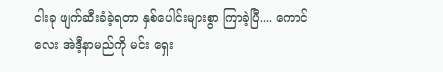ငါးခု ဖျက်ဆီးခံခဲ့ရတာ နှစ်ပေါင်းများစွာ ကြာခဲ့ပြီ.... ကောင်လေး အဲဒီ့နာမည်ကို မင်း ရှေး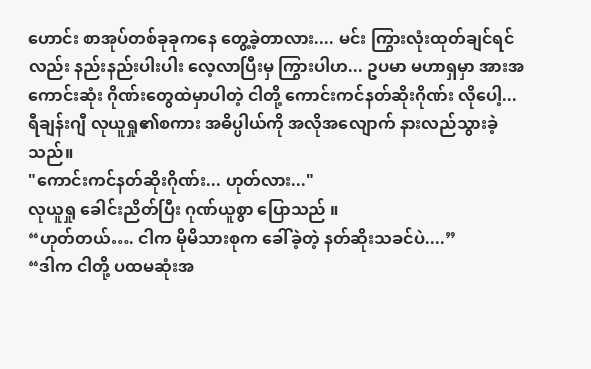ဟောင်း စာအုပ်တစ်ခုခုကနေ တွေ့ခဲ့တာလား.... မင်း ကြွားလုံးထုတ်ချင်ရင်လည်း နည်းနည်းပါးပါး လေ့လာပြီးမှ ကြွားပါဟ... ဥပမာ မဟာရှမှာ အားအကောင်းဆုံး ဂိုဏ်းတွေထဲမှာပါတဲ့ ငါတို့ ကောင်းကင်နတ်ဆိုးဂိုဏ်း လိုပေါ့...
ရီချန်းဂျီ လုယူရှု၏စကား အဓိပ္ပါယ်ကို အလိုအလျောက် နားလည်သွားခဲ့သည်။
"ကောင်းကင်နတ်ဆိုးဂိုဏ်း... ဟုတ်လား..."
လုယူရှု ခေါင်းညိတ်ပြီး ဂုဏ်ယူစွာ ပြောသည် ။
“ဟုတ်တယ်…. ငါက မိုမိသားစုက ခေါ်ခဲ့တဲ့ နတ်ဆိုးသခင်ပဲ....”
“ဒါက ငါတို့ ပထမဆုံးအ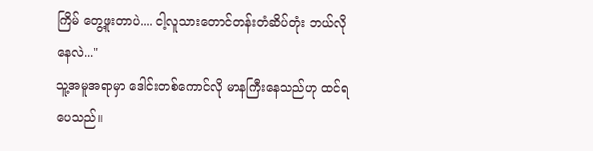ကြိမ် တွေ့ဖူးတာပဲ.... ငါ့လူသားတောင်တန်းတံဆိပ်တုံး ဘယ်လိုနေလဲ..."
သူ့အမူအရာမှာ ဒေါင်းတစ်ကောင်လို မာနကြီးနေသည်ဟု ထင်ရပေသည်။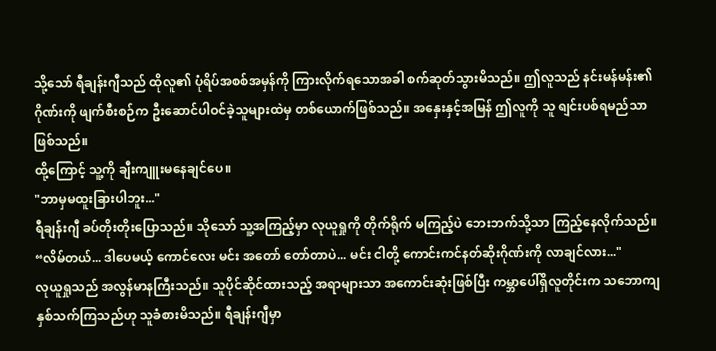သို့သော် ရီချန်းဂျီသည် ထိုလူ၏ ပုံရိပ်အစစ်အမှန်ကို ကြားလိုက်ရသောအခါ စက်ဆုတ်သွားမိသည်။ ဤလူသည် နင်းမန်မန်း၏ ဂိုဏ်းကို ဖျက်စီးစဉ်က ဦးဆောင်ပါဝင်ခဲ့သူများထဲမှ တစ်ယောက်ဖြစ်သည်။ အနှေးနှင့်အမြန် ဤလူကို သူ ရျင်းပစ်ရမည်သာ ဖြစ်သည်။
ထို့ကြောင့် သူ့ကို ချီးကျူးမနေချင်ပေ။
"ဘာမှမထူးခြားပါဘူး..."
ရီချန်းဂျီ ခပ်တိုးတိုးပြောသည်။ သိုသော် သူ့အကြည့်မှာ လုယူရှုကို တိုက်ရိုက် မကြည့်ပဲ ဘေးဘက်သို့သာ ကြည့်နေလိုက်သည်။
“လိမ်တယ်... ဒါပေမယ့် ကောင်လေး မင်း အတော် တော်တာပဲ... မင်း ငါတို့ ကောင်းကင်နတ်ဆိုးဂိုဏ်းကို လာချင်လား..."
လုယူရှုသည် အလွန်မာနကြီးသည်။ သူပိုင်ဆိုင်ထားသည့် အရာများသာ အကောင်းဆုံးဖြစ်ပြီး ကမ္ဘာပေါ်ရှိလူတိုင်းက သဘောကျနှစ်သက်ကြသည်ဟု သူခံစားမိသည်။ ရီချန်းဂျီမှာ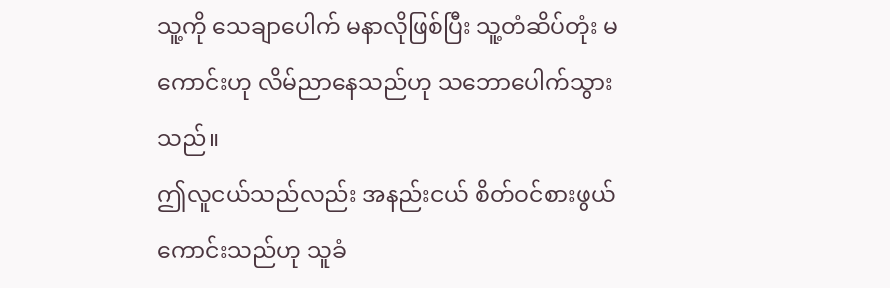သူ့ကို သေချာပေါက် မနာလိုဖြစ်ပြီး သူ့တံဆိပ်တုံး မကောင်းဟု လိမ်ညာနေသည်ဟု သဘောပေါက်သွားသည်။
ဤလူငယ်သည်လည်း အနည်းငယ် စိတ်ဝင်စားဖွယ်ကောင်းသည်ဟု သူခံ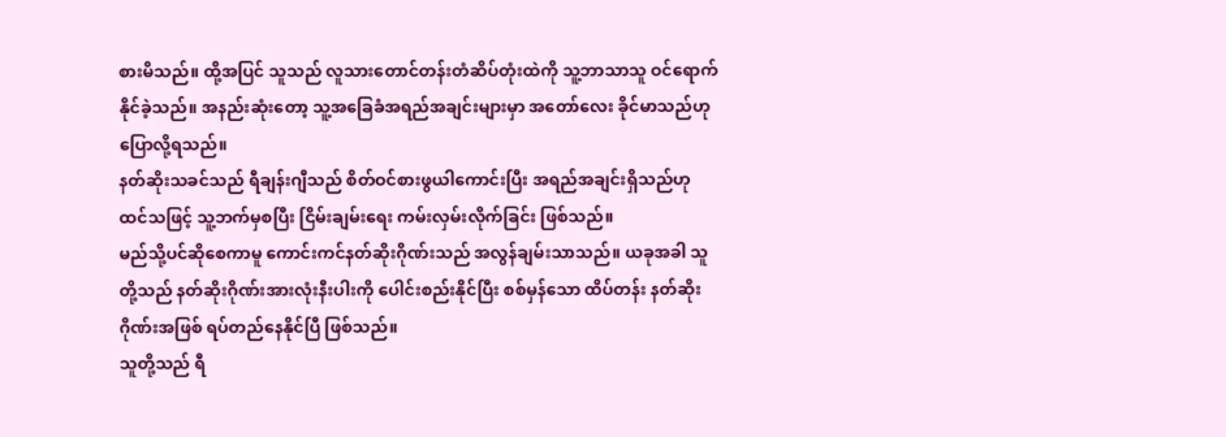စားမိသည်။ ထို့အပြင် သူသည် လူသားတောင်တန်းတံဆိပ်တုံးထဲကို သူ့ဘာသာသူ ဝင်ရောက်နိုင်ခဲ့သည်။ အနည်းဆုံးတော့ သူ့အခြေခံအရည်အချင်းများမှာ အတော်လေး ခိုင်မာသည်ဟု ပြောလို့ရသည်။
နတ်ဆိုးသခင်သည် ရီချန်းဂျီသည် စိတ်ဝင်စားဖွယါကောင်းပြီး အရည်အချင်းရှိသည်ဟု ထင်သဖြင့် သူ့ဘက်မှစပြီး ငြိမ်းချမ်းရေး ကမ်းလှမ်းလိုက်ခြင်း ဖြစ်သည်။
မည်သို့ပင်ဆိုစေကာမူ ကောင်းကင်နတ်ဆိုးဂိုဏ်းသည် အလွန်ချမ်းသာသည်။ ယခုအခါ သူတို့သည် နတ်ဆိုးဂိုဏ်းအားလုံးနီးပါးကို ပေါင်းစည်းနိုင်ပြီး စစ်မှန်သော ထိပ်တန်း နတ်ဆိုးဂိုဏ်းအဖြစ် ရပ်တည်နေနိုင်ပြီ ဖြစ်သည်။
သူတို့သည် ရီ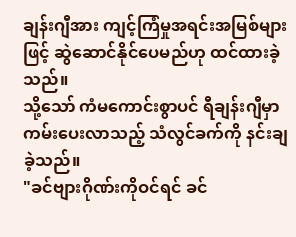ချန်းဂျီအား ကျင့်ကြံမှုအရင်းအမြစ်များဖြင့် ဆွဲဆောင်နိုင်ပေမည်ဟု ထင်ထားခဲ့သည်။
သို့သော် ကံမကောင်းစွာပင် ရီချန်းဂျီမှာ ကမ်းပေးလာသည့် သံလွင်ခက်ကို နင်းချခဲ့သည်။
"ခင်ဗျားဂိုဏ်းကိုဝင်ရင် ခင်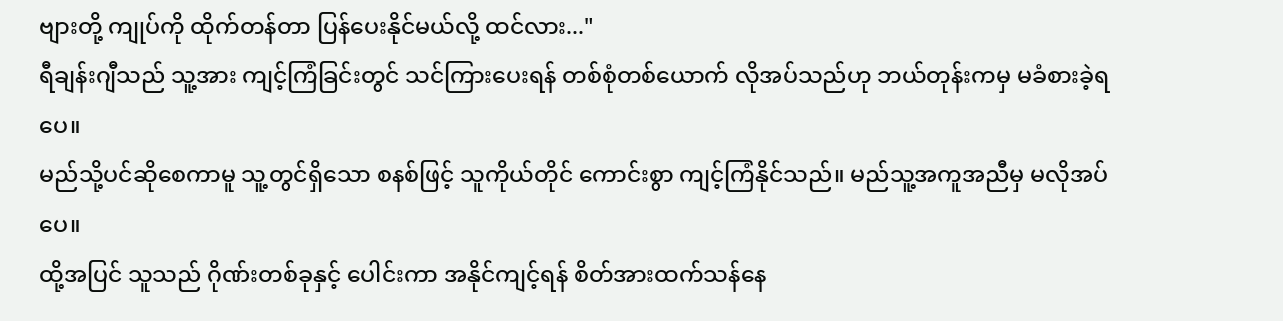ဗျားတို့ ကျုပ်ကို ထိုက်တန်တာ ပြန်ပေးနိုင်မယ်လို့ ထင်လား..."
ရီချန်းဂျီသည် သူ့အား ကျင့်ကြံခြင်းတွင် သင်ကြားပေးရန် တစ်စုံတစ်ယောက် လိုအပ်သည်ဟု ဘယ်တုန်းကမှ မခံစားခဲ့ရပေ။
မည်သို့ပင်ဆိုစေကာမူ သူ့တွင်ရှိသော စနစ်ဖြင့် သူကိုယ်တိုင် ကောင်းစွာ ကျင့်ကြံနိုင်သည်။ မည်သူ့အကူအညီမှ မလိုအပ်ပေ။
ထို့အပြင် သူသည် ဂိုဏ်းတစ်ခုနှင့် ပေါင်းကာ အနိုင်ကျင့်ရန် စိတ်အားထက်သန်နေ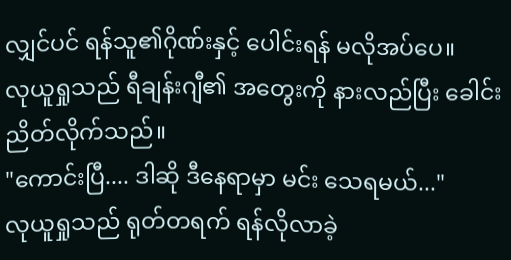လျှင်ပင် ရန်သူ၏ဂိုဏ်းနှင့် ပေါင်းရန် မလိုအပ်ပေ။
လုယူရှုသည် ရီချန်းဂျီ၏ အတွေးကို နားလည်ပြီး ခေါင်းညိတ်လိုက်သည်။
"ကောင်းပြီ.... ဒါဆို ဒီနေရာမှာ မင်း သေရမယ်..."
လုယူရှုသည် ရုတ်တရက် ရန်လိုလာခဲ့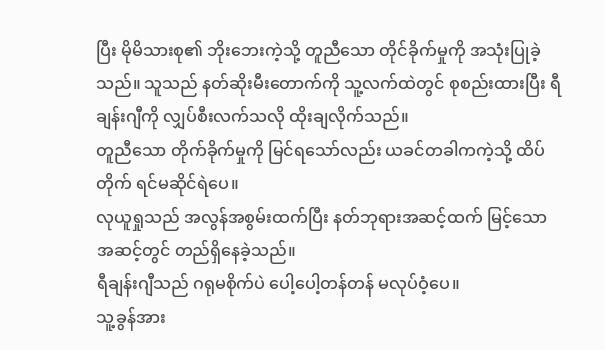ပြီး မိုမိသားစု၏ ဘိုးဘေးကဲ့သို့ တူညီသော တိုင်ခိုက်မှုကို အသုံးပြုခဲ့သည်။ သူသည် နတ်ဆိုးမီးတောက်ကို သူ့လက်ထဲတွင် စုစည်းထားပြီး ရီချန်းဂျီကို လျှပ်စီးလက်သလို ထိုးချလိုက်သည်။
တူညီသော တိုက်ခိုက်မှုကို မြင်ရသော်လည်း ယခင်တခါကကဲ့သို့ ထိပ်တိုက် ရင်မဆိုင်ရဲပေ။
လုယူရှုသည် အလွန်အစွမ်းထက်ပြီး နတ်ဘုရားအဆင့်ထက် မြင့်သော အဆင့်တွင် တည်ရှိနေခဲ့သည်။
ရီချန်းဂျီသည် ဂရုမစိုက်ပဲ ပေါ့ပေါ့တန်တန် မလုပ်ဝံ့ပေ။
သူ့ခွန်အား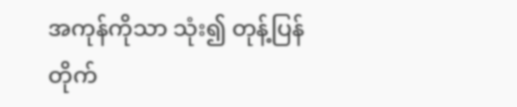အကုန်ကိုသာ သုံး၍ တုန့်ပြန် တိုက်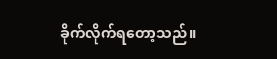ခိုက်လိုက်ရတော့သည်။